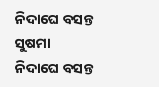ନିଦାଘେ ବସନ୍ତ ସୁଷମା
ନିଦାଘେ ବସନ୍ତ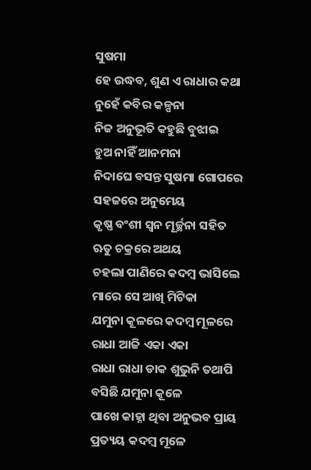ସୁଷମା
ହେ ଉଦ୍ଧବ, ଶୁଣ ଏ ରାଧାର କଥା
ନୁହେଁ କବିର କଳ୍ପନା
ନିଜ ଅନୁଭୂତି କହୁଛି ବୁଝାଇ
ହୁଅ ନାହିଁ ଆନମନା
ନିଦାଘେ ବସନ୍ତ ସୁଷମା ଗୋପରେ
ସହଜରେ ଅନୁମେୟ
କୃଷ୍ଣ ବଂଶୀ ସ୍ଵନ ମୂର୍ଚ୍ଛନା ସହିତ
ଋତୁ ଚକ୍ରରେ ଅଥୟ
ଚହଲା ପାଣିରେ କଦମ୍ବ ଭାସିଲେ
ମାରେ ସେ ଆଖି ମିଟିକା
ଯମୁନା କୂଳରେ କଦମ୍ବ ମୂଳରେ
ରାଧା ଆଜି ଏକା ଏକା
ରାଧା ରାଧା ଡାକ ଶୁଭୁନି ତଥାପି
ବସିଛି ଯମୁନା କୂଳେ
ପାଖେ କାହ୍ନା ଥିବା ଅନୁଭବ ପ୍ରାୟ
ପ୍ରତ୍ୟୟ କଦମ୍ବ ମୂଳେ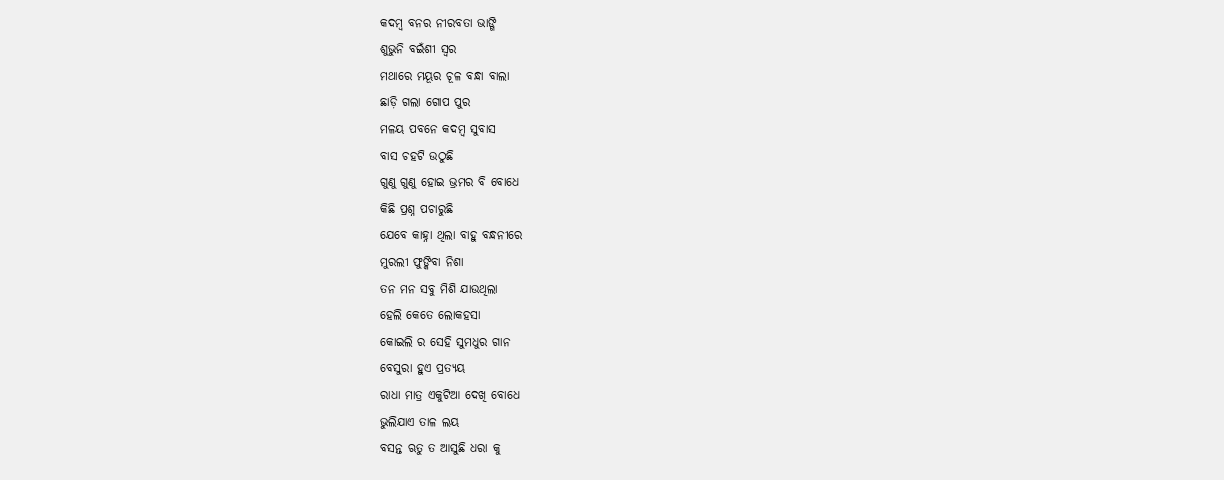କଦମ୍ବ ବନର ନୀରବତା ଭାଙ୍ଗି
ଶୁଭୁନି ବଇଁଶୀ ସ୍ୱର
ମଥାରେ ମୟୂର ଚୂଳ ବନ୍ଧା ବାଲା
ଛାଡ଼ି ଗଲା ଗୋପ ପୁର
ମଳୟ ପବନେ କଦମ୍ବ ସୁବାସ
ବାସ ଚହଟି ଉଠୁଛି
ଗୁଣୁ ଗୁଣୁ ହୋଇ ଭ୍ରମର ବି ବୋଧେ
କିଛି ପ୍ରଶ୍ନ ପଚାରୁଛି
ଯେବେ କାହ୍ନା ଥିଲା ବାହୁ ବନ୍ଧନୀରେ
ମୁରଲୀ ଫୁଙ୍କିବା ନିଶା
ତନ ମନ ସବୁ ମିଶି ଯାଉଥିଲା
ହେଲି କେତେ ଲୋକହସା
କୋଇଲି ର ସେହି ସୁମଧୁର ଗାନ
ବେସୁରା ହୁଏ ପ୍ରତ୍ୟୟ
ରାଧା ମାତ୍ର ଏକୁଟିଆ ଦେଖି ବୋଧେ
ଭୁଲିଯାଏ ତାଳ ଲୟ
ବସନ୍ତ ଋତୁ ତ ଆସୁଛି ଧରା କୁ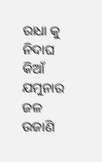ରାଧା କୁ ନିଦାଘ କିଆଁ
ଯମୁନାର ଜଳ ଉଜାଣି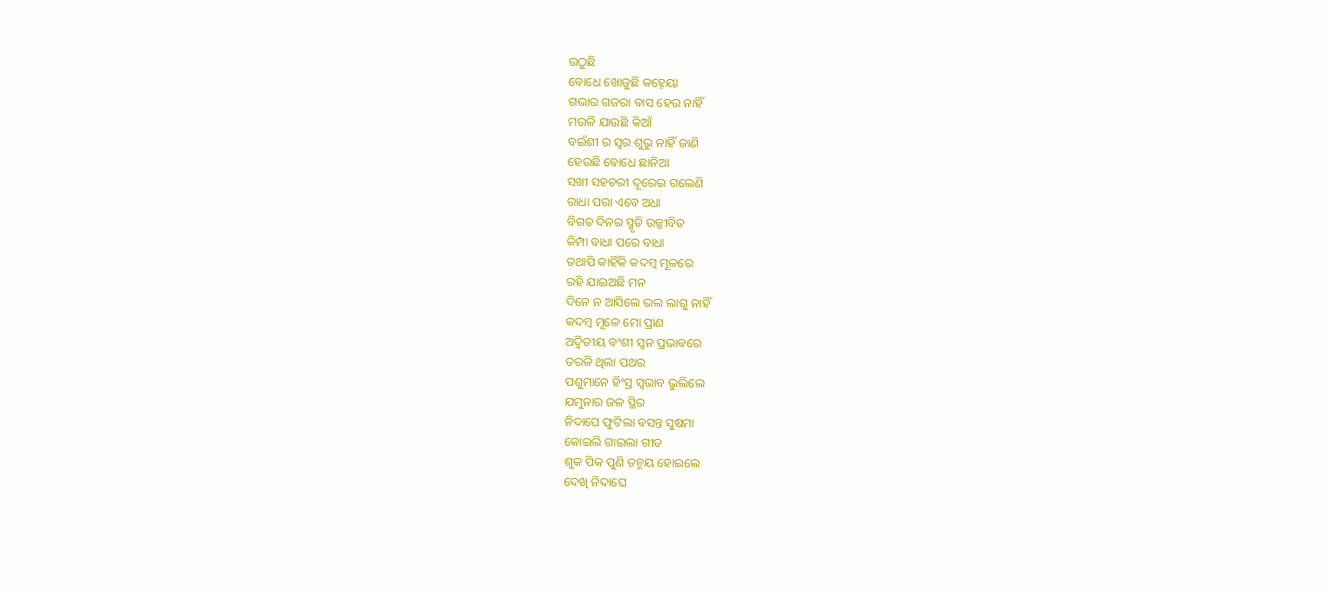ଉଠୁଛି
ବୋଧେ ଖୋଜୁଛି କହ୍ନେୟା
ଗଭାର ଗଜରା ବାସ ହେଉ ନାହିଁ
ମଉଳି ଯାଉଛି କିଆଁ
ବଇଁଶୀ ର ସ୍ୱର ଶୁଭୁ ନାହିଁ ଜାଣି
ହେଉଛି ବୋଧେ ଛାନିଆ
ସଖୀ ସହଚରୀ ଦୂରେଇ ଗଲେଣି
ରାଧା ପରା ଏବେ ଅଧା
ବିଗତ ଦିନର ସ୍ମୃତି ଉଜ୍ଜୀବିତ
କିମ୍ପା ବାଧା ପରେ ବାଧା
ତଥାପି କାହିଁକି କଦମ୍ବ ମୂଳରେ
ରହି ଯାଇଅଛି ମନ
ଦିନେ ନ ଆସିଲେ ଭଲ ଲାଗୁ ନାହିଁ
କଦମ୍ବ ମୂଳେ ମୋ ପ୍ରାଣ
ଅଦ୍ୱିତୀୟ ବଂଶୀ ସ୍ୱନ ପ୍ରଭାବରେ
ତରଳି ଥିଲା ପଥର
ପଶୁମାନେ ହିଂସ୍ର ସ୍ବଭାବ ଭୁଲିଲେ
ଯମୁନାର ଜଳ ସ୍ଥିର
ନିଦାଘେ ଫୁଟିଲା ବସନ୍ତ ସୁଷମା
କୋଇଲି ଗାଇଲା ଗୀତ
ଶୁକ ପିକ ପୁଣି ତନ୍ମୟ ହୋଇଲେ
ଦେଖି ନିଦାଘେ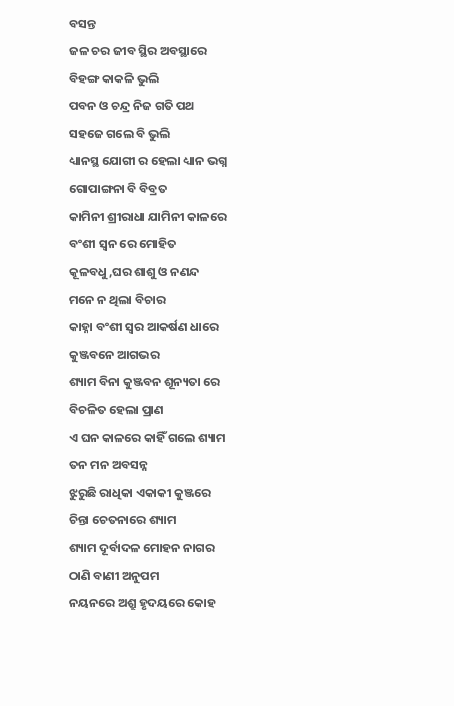ବସନ୍ତ
ଜଳ ଚର ଜୀବ ସ୍ଥିର ଅବସ୍ଥାରେ
ବିହଙ୍ଗ କାକଳି ଭୁଲି
ପବନ ଓ ଚନ୍ଦ୍ର ନିଜ ଗତି ପଥ
ସହଜେ ଗଲେ ବି ଭୁଲି
ଧ୍ୟାନସ୍ଥ ଯୋଗୀ ର ହେଲା ଧ୍ୟାନ ଭଗ୍ନ
ଗୋପାଙ୍ଗନା ବି ବିବ୍ରତ
କାମିନୀ ଶ୍ରୀରାଧା ଯାମିନୀ କାଳରେ
ବଂଶୀ ସ୍ୱନ ରେ ମୋହିତ
କୂଳବଧୁ,ଘର ଶାଶୁ ଓ ନଣନ୍ଦ
ମନେ ନ ଥିଲା ବିଚାର
କାହ୍ନା ବଂଶୀ ସ୍ଵର ଆକର୍ଷଣ ଧାରେ
କୁଞ୍ଜବନେ ଆଗଭର
ଶ୍ୟାମ ବିନା କୁଞ୍ଜବନ ଶୂନ୍ୟତା ରେ
ବିଚଳିତ ହେଲା ପ୍ରାଣ
ଏ ଘନ କାଳରେ କାହିଁ ଗଲେ ଶ୍ୟାମ
ତନ ମନ ଅବସନ୍ନ
ଝୁରୁଛି ରାଧିକା ଏକାକୀ କୁଞ୍ଜରେ
ଚିନ୍ତା ଚେତନାରେ ଶ୍ୟାମ
ଶ୍ୟାମ ଦୂର୍ବାଦଳ ମୋହନ ନାଗର
ଠାଣି ବାଣୀ ଅନୁପମ
ନୟନରେ ଅଶ୍ରୁ ହୃଦୟରେ କୋହ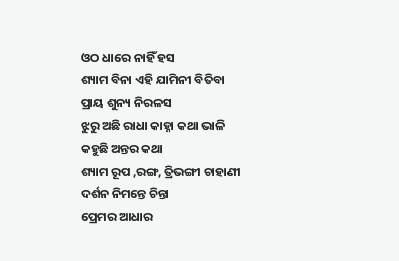ଓଠ ଧାରେ ନାହିଁ ହସ
ଶ୍ୟାମ ବିନା ଏହି ଯାମିନୀ ବିତିବା
ପ୍ରାୟ ଶୁନ୍ୟ ନିରଳସ
ଝୁରୁ ଅଛି ରାଧା କାହ୍ନା କଥା ଭାଳି
କହୁଛି ଅନ୍ତର କଥା
ଶ୍ୟାମ ରୂପ ,ରଙ୍ଗ, ତ୍ରିଭଙ୍ଗୀ ଚାହାଣୀ
ଦର୍ଶନ ନିମନ୍ତେ ଚିନ୍ତା
ପ୍ରେମର ଆଧାର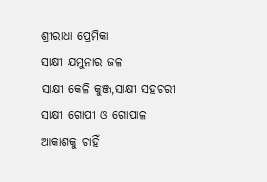ଶ୍ରୀରାଧା ପ୍ରେମିକା
ସାକ୍ଷୀ ଯମୁନାର ଜଳ
ସାକ୍ଷୀ କେଳି କୁଞ୍ଜ,ସାକ୍ଷୀ ସହଚରୀ
ସାକ୍ଷୀ ଗୋପୀ ଓ ଗୋପାଳ
ଆକାଶକୁ ଚାହିଁ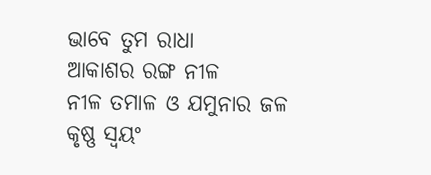ଭାବେ ତୁମ ରାଧା
ଆକାଶର ରଙ୍ଗ ନୀଳ
ନୀଳ ତମାଳ ଓ ଯମୁନାର ଜଳ
କୃଷ୍ଣ ସ୍ଵୟଂ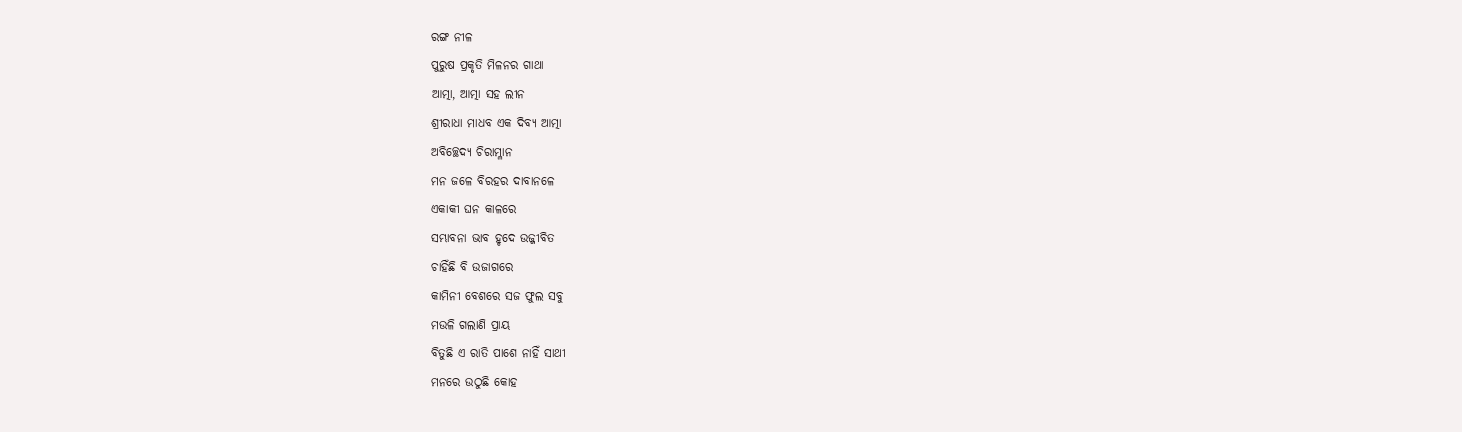ରଙ୍ଗ ନୀଳ
ପୁରୁଷ ପ୍ରକୃତି ମିଳନର ଗାଥା
ଆତ୍ମା, ଆତ୍ମା ସହ ଲୀନ
ଶ୍ରୀରାଧା ମାଧବ ଏକ ଦିବ୍ୟ ଆତ୍ମା
ଅବିଚ୍ଛେଦ୍ୟ ଚିରାମ୍ଳାନ
ମନ ଜଳେ ବିରହର ଦାବାନଳେ
ଏକାକୀ ଘନ କାଳରେ
ସମ୍ଭାବନା ଭାବ ହୃଦେ ଉଜ୍ଜୀବିତ
ଚାହିଁଛି ବି ଉଜାଗରେ
କାମିନୀ ବେଶରେ ସଜ ଫୁଲ ସବୁ
ମଉଳି ଗଲାଣି ପ୍ରାୟ
ବିତୁଛି ଏ ରାତି ପାଶେ ନାହିଁ ସାଥୀ
ମନରେ ଉଠୁଛି କୋହ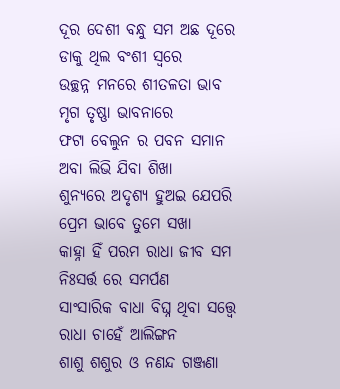ଦୂର ଦେଶୀ ବନ୍ଧୁ ସମ ଅଛ ଦୂରେ
ଡାକୁ ଥିଲ ବଂଶୀ ସ୍ୱରେ
ଉଚ୍ଛନ୍ନ ମନରେ ଶୀତଳତା ଭାବ
ମୃଗ ତୃଷ୍ଣା ଭାବନାରେ
ଫଟା ବେଲୁନ ର ପବନ ସମାନ
ଅବା ଲିଭି ଯିବା ଶିଖା
ଶୁନ୍ୟରେ ଅଦୃଶ୍ୟ ହୁଅଇ ଯେପରି
ପ୍ରେମ ଭାବେ ତୁମେ ସଖା
କାହ୍ନା ହିଁ ପରମ ରାଧା ଜୀବ ସମ
ନିଃସର୍ତ୍ତ ରେ ସମର୍ପଣ
ସାଂସାରିକ ବାଧା ବିଘ୍ନ ଥିବା ସତ୍ତ୍ବେ
ରାଧା ଚାହେଁ ଆଲିଙ୍ଗନ
ଶାଶୁ ଶଶୁର ଓ ନଣନ୍ଦ ଗଞ୍ଜଣା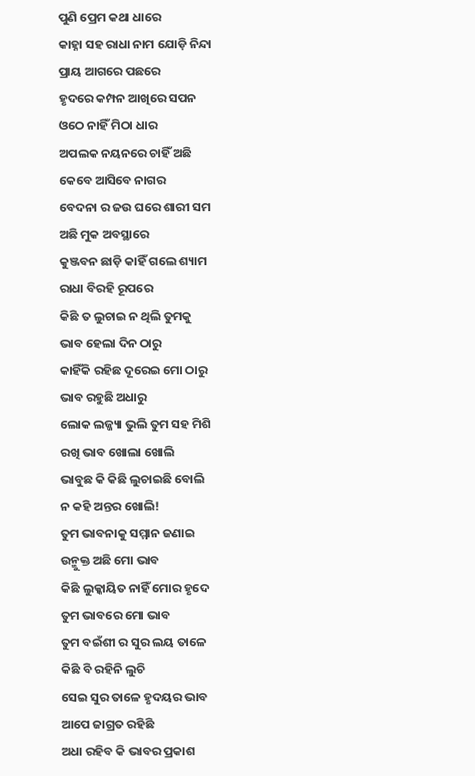ପୁଣି ପ୍ରେମ କଥା ଧାରେ
କାହ୍ନା ସହ ରାଧା ନାମ ଯୋଡ଼ି ନିନ୍ଦା
ପ୍ରାୟ ଆଗରେ ପଛରେ
ହୃଦରେ କମ୍ପନ ଆଖିରେ ସପନ
ଓଠେ ନାହିଁ ମିଠା ଧାର
ଅପଲକ ନୟନରେ ଚାହିଁ ଅଛି
କେବେ ଆସିବେ ନାଗର
ବେଦନା ର ଜଉ ଘରେ ଶାରୀ ସମ
ଅଛି ମୁକ ଅବସ୍ଥାରେ
କୁଞ୍ଜବନ ଛାଡ଼ି କାହିଁ ଗଲେ ଶ୍ୟାମ
ରାଧା ବିରହି ରୂପରେ
କିଛି ତ ଲୁଚାଇ ନ ଥିଲି ତୁମକୁ
ଭାବ ହେଲା ଦିନ ଠାରୁ
କାହିଁକି ରହିଛ ଦୂରେଇ ମୋ ଠାରୁ
ଭାବ ରହୁଛି ଅଧାରୁ
ଲୋକ ଲଜ୍ଜ୍ୟା ଭୁଲି ତୁମ ସହ ମିଶି
ରଖି ଭାବ ଖୋଲା ଖୋଲି
ଭାବୁଛ କି କିଛି ଲୁଚାଇଛି ବୋଲି
ନ କହି ଅନ୍ତର ଖୋଲି!
ତୁମ ଭାବନାକୁ ସମ୍ମାନ ଜଣାଇ
ଉନ୍ମୁକ୍ତ ଅଛି ମୋ ଭାବ
କିଛି ଲୁକ୍କାୟିତ ନାହିଁ ମୋର ହୃଦେ
ତୁମ ଭାବରେ ମୋ ଭାବ
ତୁମ ବଇଁଶୀ ର ସୁର ଲୟ ତାଳେ
କିଛି ବି ରହିନି ଲୁଚି
ସେଇ ସୁର ତାଳେ ହୃଦୟର ଭାବ
ଆପେ ଜାଗ୍ରତ ରହିଛି
ଅଧା ରହିବ କି ଭାବର ପ୍ରକାଶ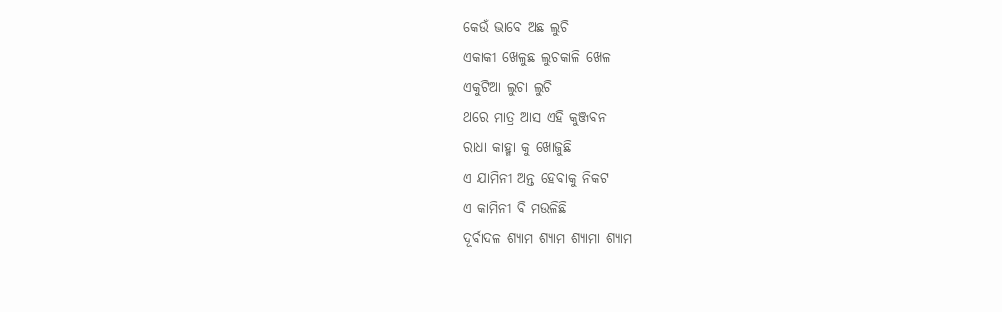କେଉଁ ଭାବେ ଅଛ ଲୁଚି
ଏକାକୀ ଖେଳୁଛ ଲୁଚକାଳି ଖେଳ
ଏକୁଟିଆ ଲୁଚା ଲୁଚି
ଥରେ ମାତ୍ର ଆସ ଏହି କୁଞ୍ଜବନ
ରାଧା କାହ୍ମା କୁ ଖୋଜୁଛି
ଏ ଯାମିନୀ ଅନ୍ତ ହେବାକୁ ନିକଟ
ଏ କାମିନୀ ବି ମଉଳିଛି
ଦୂର୍ବାଦଳ ଶ୍ୟାମ ଶ୍ୟାମ ଶ୍ୟାମା ଶ୍ୟାମ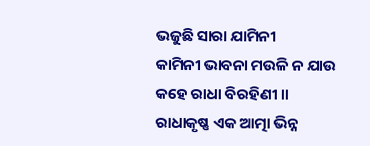ଭଜୁଛି ସାରା ଯାମିନୀ
କାମିନୀ ଭାବନା ମଉଳି ନ ଯାଉ
କହେ ରାଧା ବିରହିଣୀ ।।
ରାଧାକୃଷ୍ଣ ଏକ ଆତ୍ମା ଭିନ୍ନ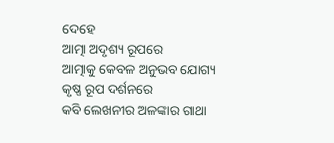ଦେହେ
ଆତ୍ମା ଅଦୃଶ୍ୟ ରୂପରେ
ଆତ୍ମାକୁ କେବଳ ଅନୁଭବ ଯୋଗ୍ୟ
କୃଷ୍ଣ ରୂପ ଦର୍ଶନରେ
କବି ଲେଖନୀର ଅଳଙ୍କାର ଗାଥା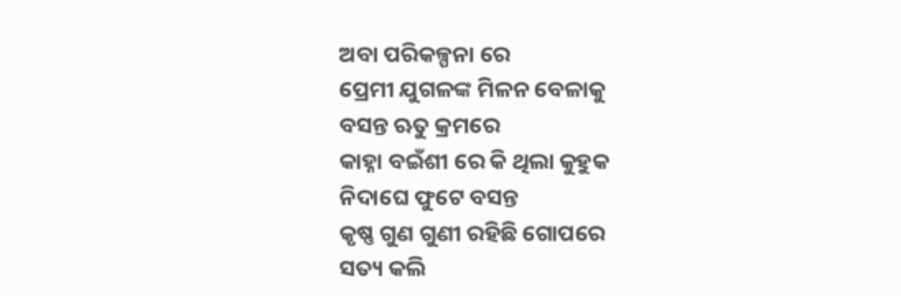ଅବା ପରିକଳ୍ପନା ରେ
ପ୍ରେମୀ ଯୁଗଳଙ୍କ ମିଳନ ବେଳାକୁ
ବସନ୍ତ ଋତୁ କ୍ରମରେ
କାହ୍ନା ବଇଁଶୀ ରେ କି ଥିଲା କୁହୁକ
ନିଦାଘେ ଫୁଟେ ବସନ୍ତ
କୃଷ୍ଣ ଗୁଣ ଗୁଣୀ ରହିଛି ଗୋପରେ
ସତ୍ୟ କଲି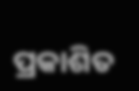ପ୍ରକାଶିତ